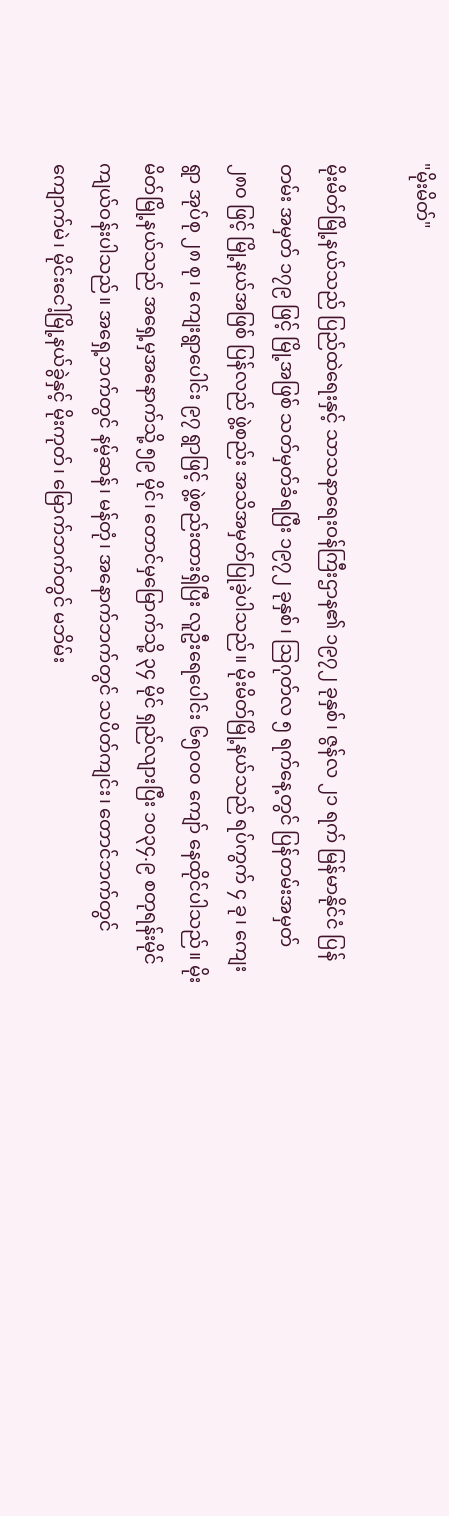"မိုးမိတ်"

မိုးမိတ်မြို့နယ်သည် ပြည်ထဲရေးနှင့် သာသနာရေးဝန်ကြီးဌာန၏ ၁၉၇၂ ခုနှစ်၊ ဇွန်လ ၂၁ ရက် မြန်မာနိုင်ငံ ပြန်တမ်း အမှတ် ၁၇၉ ဖြင့် မြို့အဖြစ် သတ်မှတ်ခံရပြီး ၁၉၇၂ ခုနှစ်၊ ဩဂုတ်လ ၅ ရက်နေ့တွင် ပြန်တမ်းအမှတ် ၂၈၀ ဖြင့် မြို့နယ်အဖြစ် ပြန်လည် ဖွဲ့စည်း အသိအမှတ်ပြုခဲ့ပါသည်။ မိုးမိတ်မြို့နယ်သည် ရပ်ကွက် ၄ ခု၊ ကျေးရွာ အုပ်စု ၂၈ စု၊ ကျေးရွာပေါင်း ၉၇ ရွာဖြင့် ဖွဲ့စည်းထားရှိပြီး လူဦးရေပေါင်း ၆၅၀၀၀ ကျော် နေထိုင်ပါသည်။ မိုးမိတ်မြို့နယ်သည် အရှေ့မှအနောက်သို့ ၅၉ မိုင်၊ တောင်မှမြောက်သို့ ၃၄ မိုင် ရှည်လျားပြီး ၁၀၃၄.၉ စတုရန်းမိုင် ကျယ်ဝန်းပါသည်။ အရှေ့ဘက်တွင် နမ့်ဆန်၊ မန်တုံ၊ အနောက်ဘက်တွင် သပိတ်ကျင်း၊ တောင်ဘက်တွင် ကျောက်မဲ၊ မိုင်းငေါ့မြို့နယ်ခွဲနှင့် မိုးကုတ်၊ မြောက်ဘက်တွင် မဘိမ်း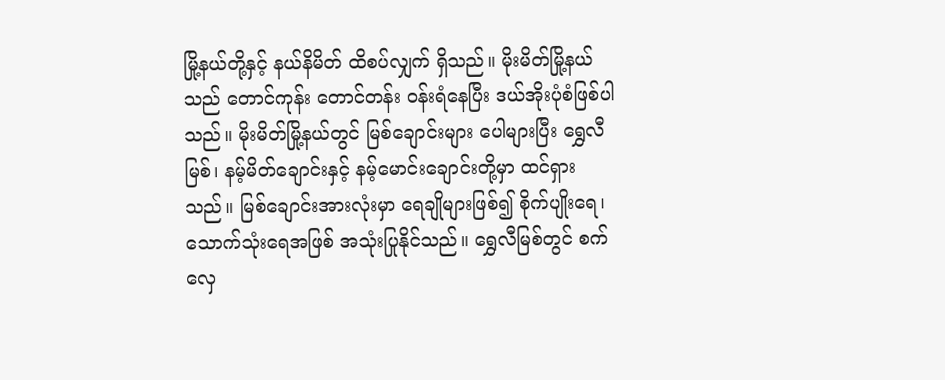မြို့နယ်တို့နှင့် နယ်နိမိတ် ထိစပ်လျှက် ရှိသည်။ မိုးမိတ်မြို့နယ်သည် တောင်ကုန်း တောင်တန်း ဝန်းရံနေပြီး ဒယ်အိုးပုံစံဖြစ်ပါသည်။ မိုးမိတ်မြို့နယ်တွင် မြစ်ချောင်းများ ပေါများပြီး ရွှေလီမြစ်၊ နမ့်မိတ်ချောင်းနှင့် နမ့်မောင်းချောင်းတို့မှာ ထင်ရှားသည်။ မြစ်ချောင်းအားလုံးမှာ ရေချိုများဖြစ်၍ စိုက်ပျိုးရေ၊ သောက်သုံးရေအဖြစ် အသုံးပြုနိုင်သည်။ ရွှေလီမြစ်တွင် စက်လှေ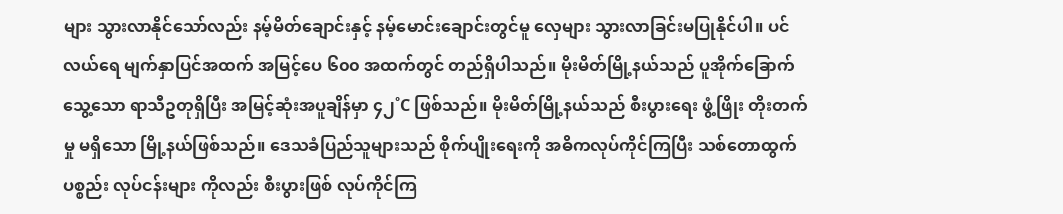များ သွားလာနိုင်သော်လည်း နမ့်မိတ်ချောင်းနှင့် နမ့်မောင်းချောင်းတွင်မူ လှေများ သွားလာခြင်းမပြုနိုင်ပါ။ ပင်လယ်ရေ မျက်နှာပြင်အထက် အမြင့်ပေ ၆၀၀ အထက်တွင် တည်ရှိပါသည်။ မိုးမိတ်မြို့နယ်သည် ပူအိုက်ခြောက်သွေ့သော ရာသီဥတုရှိပြီး အမြင့်ဆုံးအပူချိန်မှာ ၄၂˚C ဖြစ်သည်။ မိုးမိတ်မြို့နယ်သည် စီးပွားရေး ဖွံ့ဖြိုး တိုးတက်မှု မရှိသော မြို့နယ်ဖြစ်သည်။ ဒေသခံပြည်သူများသည် စိုက်ပျိုးရေးကို အဓိကလုပ်ကိုင်ကြပြီး သစ်တောထွက်ပစ္စည်း လုပ်ငန်းများ ကိုလည်း စီးပွားဖြစ် လုပ်ကိုင်ကြ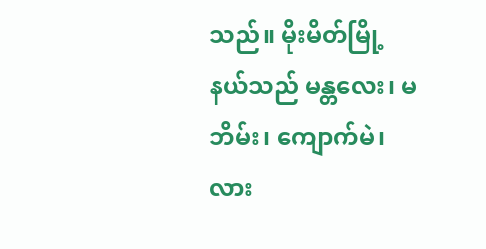သည်။ မိုးမိတ်မြို့နယ်သည် မန္တလေး၊ မဘိမ်း၊ ကျောက်မဲ၊ လား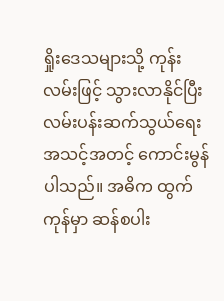ရှိုးဒေသများသို့ ကုန်းလမ်းဖြင့် သွားလာနိုင်ပြီး လမ်းပန်းဆက်သွယ်ရေး အသင့်အတင့် ကောင်းမွန်ပါသည်။ အဓိက ထွက်ကုန်မှာ ဆန်စပါး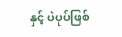နှင့် ပဲပုပ်ဖြစ်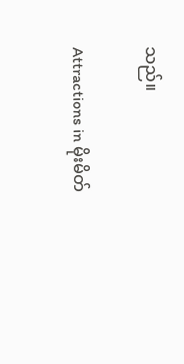သည်။

Attractions in မိုးမိတ်